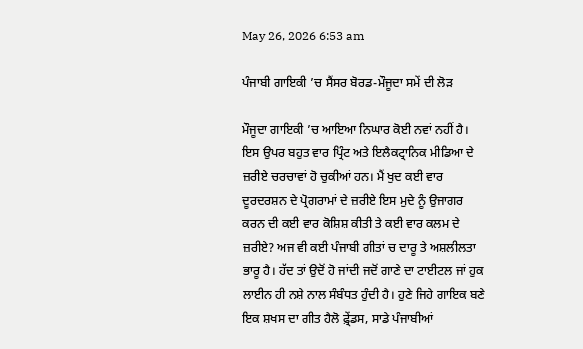May 26, 2026 6:53 am

ਪੰਜਾਬੀ ਗਾਇਕੀ ’ਚ ਸੈਂਸਰ ਬੋਰਡ-ਮੌਜੂਦਾ ਸਮੇਂ ਦੀ ਲੋੜ

ਮੌਜੂਦਾ ਗਾਇਕੀ ’ਚ ਆਇਆ ਨਿਘਾਰ ਕੋਈ ਨਵਾਂ ਨਹੀਂ ਹੈ। ਇਸ ਉਪਰ ਬਹੁਤ ਵਾਰ ਪ੍ਰਿੰਟ ਅਤੇ ਇਲੈਕਟ੍ਰਾਨਿਕ ਮੀਡਿਆ ਦੇ ਜ਼ਰੀਏ ਚਰਚਾਵਾਂ ਹੋ ਚੁਕੀਆਂ ਹਨ। ਮੈਂ ਖੁਦ ਕਈ ਵਾਰ ਦੂਰਦਰਸ਼ਨ ਦੇ ਪ੍ਰੋਗਰਾਮਾਂ ਦੇ ਜ਼ਰੀਏ ਇਸ ਮੁਦੇ ਨੂੰ ਉਜਾਗਰ ਕਰਨ ਦੀ ਕਈ ਵਾਰ ਕੋਸ਼ਿਸ਼ ਕੀਤੀ ਤੇ ਕਈ ਵਾਰ ਕਲਮ ਦੇ ਜ਼ਰੀਏ? ਅਜ ਵੀ ਕਈ ਪੰਜਾਬੀ ਗੀਤਾਂ ਚ ਦਾਰੂ ਤੇ ਅਸ਼ਲੀਲਤਾ ਭਾਰੂ ਹੈ। ਹੱਦ ਤਾਂ ਉਦੋਂ ਹੋ ਜਾਂਦੀ ਜਦੋਂ ਗਾਣੇ ਦਾ ਟਾਈਟਲ ਜਾਂ ਹੁਕ ਲਾਈਨ ਹੀ ਨਸ਼ੇ ਨਾਲ ਸੰਬੰਧਤ ਹੁੰਦੀ ਹੈ। ਹੁਣੇ ਜਿਹੇ ਗਾਇਕ ਬਣੇ ਇਕ ਸ਼ਖਸ ਦਾ ਗੀਤ ਹੈਲੋ ਫ਼੍ਰੇਂਡਸ, ਸਾਡੇ ਪੰਜਾਬੀਆਂ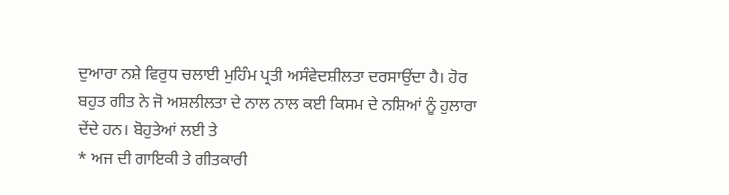ਦੁਆਰਾ ਨਸ਼ੇ ਵਿਰੁਧ ਚਲਾਈ ਮੁਹਿੰਮ ਪ੍ਰਤੀ ਅਸੰਵੇਦਸ਼ੀਲਤਾ ਦਰਸਾਉਂਦਾ ਹੈ। ਹੋਰ ਬਹੁਤ ਗੀਤ ਨੇ ਜੋ ਅਸ਼ਲੀਲਤਾ ਦੇ ਨਾਲ ਨਾਲ ਕਈ ਕਿਸਮ ਦੇ ਨਸ਼ਿਆਂ ਨੂੰ ਹੁਲਾਰਾ ਦੇਂਦੇ ਹਨ। ਬੋਹੁਤੇਆਂ ਲਈ ਤੇ
* ਅਜ ਦੀ ਗਾਇਕੀ ਤੇ ਗੀਤਕਾਰੀ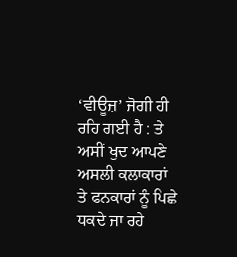‘ਵੀਊਜ਼’ ਜੋਗੀ ਹੀ ਰਹਿ ਗਈ ਹੈ : ਤੇ ਅਸੀਂ ਖੁਦ ਆਪਣੇ ਅਸਲੀ ਕਲਾਕਾਰਾਂ ਤੇ ਫਨਕਾਰਾਂ ਨੂੰ ਪਿਛੇ ਧਕਦੇ ਜਾ ਰਹੇ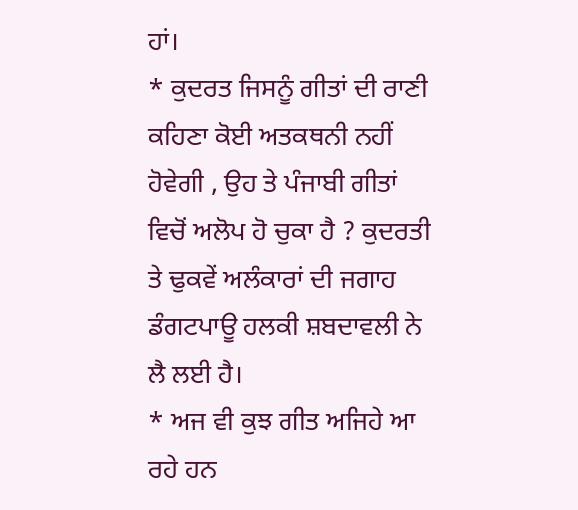ਹਾਂ।
* ਕੁਦਰਤ ਜਿਸਨੂੰ ਗੀਤਾਂ ਦੀ ਰਾਣੀ ਕਹਿਣਾ ਕੋਈ ਅਤਕਥਨੀ ਨਹੀਂ ਹੋਵੇਗੀ , ਉਹ ਤੇ ਪੰਜਾਬੀ ਗੀਤਾਂ ਵਿਚੋਂ ਅਲੋਪ ਹੋ ਚੁਕਾ ਹੈ ? ਕੁਦਰਤੀ ਤੇ ਢੁਕਵੇਂ ਅਲੰਕਾਰਾਂ ਦੀ ਜਗਾਹ ਡੰਗਟਪਾਊ ਹਲਕੀ ਸ਼ਬਦਾਵਲੀ ਨੇ ਲੈ ਲਈ ਹੈ।
* ਅਜ ਵੀ ਕੁਝ ਗੀਤ ਅਜਿਹੇ ਆ ਰਹੇ ਹਨ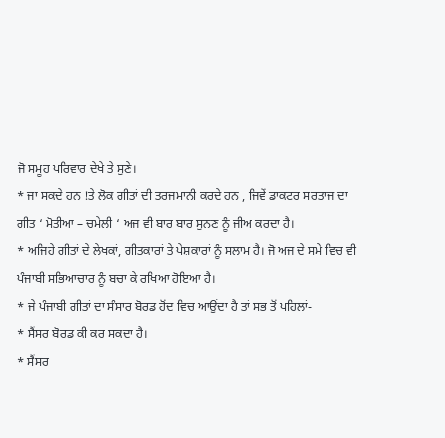ਜੋ ਸਮੂਹ ਪਰਿਵਾਰ ਦੇਖੇ ਤੇ ਸੁਣੇ।
* ਜਾ ਸਕਦੇ ਹਨ !ਤੇ ਲੋਕ ਗੀਤਾਂ ਦੀ ਤਰਜਮਾਨੀ ਕਰਦੇ ਹਨ , ਜਿਵੇਂ ਡਾਕਟਰ ਸਰਤਾਜ ਦਾ ਗੀਤ ‘ ਮੋਤੀਆ – ਚਮੇਲੀ ‘ ਅਜ ਵੀ ਬਾਰ ਬਾਰ ਸੁਨਣ ਨੂੰ ਜੀਅ ਕਰਦਾ ਹੈ।
* ਅਜਿਹੇ ਗੀਤਾਂ ਦੇ ਲੇਖਕਾਂ, ਗੀਤਕਾਰਾਂ ਤੇ ਪੇਸ਼ਕਾਰਾਂ ਨੂੰ ਸਲਾਮ ਹੈ। ਜੋ ਅਜ ਦੇ ਸਮੇ ਵਿਚ ਵੀ ਪੰਜਾਬੀ ਸਭਿਆਚਾਰ ਨੂੰ ਬਚਾ ਕੇ ਰਖਿਆ ਹੋਇਆ ਹੈ।
* ਜੇ ਪੰਜਾਬੀ ਗੀਤਾਂ ਦਾ ਸੰਸਾਰ ਬੋਰਡ ਹੋਂਦ ਵਿਚ ਆਉਂਦਾ ਹੈ ਤਾਂ ਸਭ ਤੋਂ ਪਹਿਲਾਂ-
* ਸੈਂਸਰ ਬੋਰਡ ਕੀ ਕਰ ਸਕਦਾ ਹੈ।
* ਸੈਂਸਰ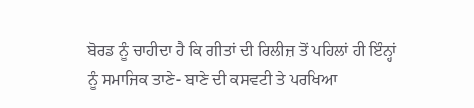ਬੋਰਡ ਨੂੰ ਚਾਹੀਦਾ ਹੈ ਕਿ ਗੀਤਾਂ ਦੀ ਰਿਲੀਜ਼ ਤੋਂ ਪਹਿਲਾਂ ਹੀ ਇੰਨ੍ਹਾਂ ਨੂੰ ਸਮਾਜਿਕ ਤਾਣੇ- ਬਾਣੇ ਦੀ ਕਸਵਟੀ ਤੇ ਪਰਖਿਆ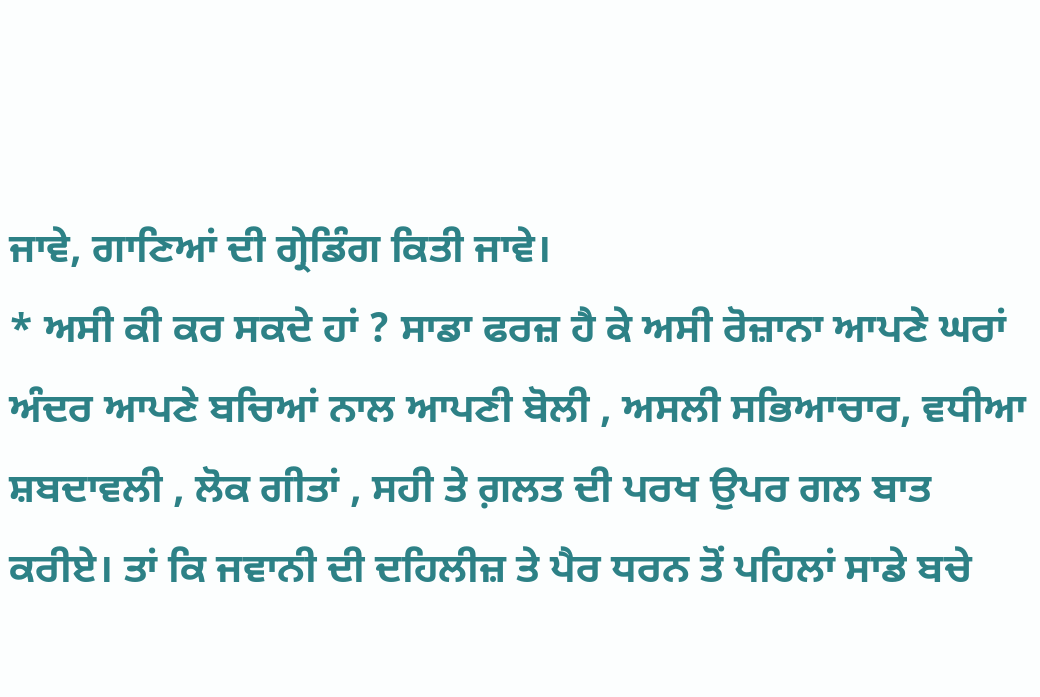ਜਾਵੇ, ਗਾਣਿਆਂ ਦੀ ਗ੍ਰੇਡਿੰਗ ਕਿਤੀ ਜਾਵੇ।
* ਅਸੀ ਕੀ ਕਰ ਸਕਦੇ ਹਾਂ ? ਸਾਡਾ ਫਰਜ਼ ਹੈ ਕੇ ਅਸੀ ਰੋਜ਼ਾਨਾ ਆਪਣੇ ਘਰਾਂ ਅੰਦਰ ਆਪਣੇ ਬਚਿਆਂ ਨਾਲ ਆਪਣੀ ਬੋਲੀ , ਅਸਲੀ ਸਭਿਆਚਾਰ, ਵਧੀਆ ਸ਼ਬਦਾਵਲੀ , ਲੋਕ ਗੀਤਾਂ , ਸਹੀ ਤੇ ਗ਼ਲਤ ਦੀ ਪਰਖ ਉਪਰ ਗਲ ਬਾਤ ਕਰੀਏ। ਤਾਂ ਕਿ ਜਵਾਨੀ ਦੀ ਦਹਿਲੀਜ਼ ਤੇ ਪੈਰ ਧਰਨ ਤੋਂ ਪਹਿਲਾਂ ਸਾਡੇ ਬਚੇ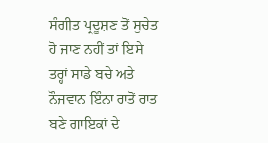ਸੰਗੀਤ ਪ੍ਰਦੂਸ਼ਣ ਤੋਂ ਸੁਚੇਤ ਹੋ ਜਾਣ ਨਹੀਂ ਤਾਂ ਇਸੇ ਤਰ੍ਹਾਂ ਸਾਡੇ ਬਚੇ ਅਤੇ ਨੌਜਵਾਨ ਇੰਨਾ ਰਾਤੋਂ ਰਾਤ ਬਣੇ ਗਾਇਕਾਂ ਦੇ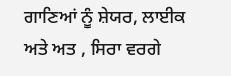ਗਾਣਿਆਂ ਨੂੰ ਸ਼ੇਯਰ, ਲਾਈਕ ਅਤੇ ਅਤ , ਸਿਰਾ ਵਰਗੇ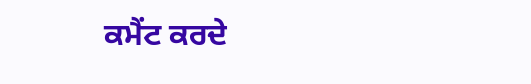ਕਮੈਂਟ ਕਰਦੇ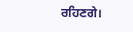ਰਹਿਣਗੇ।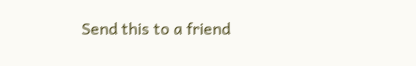Send this to a friend